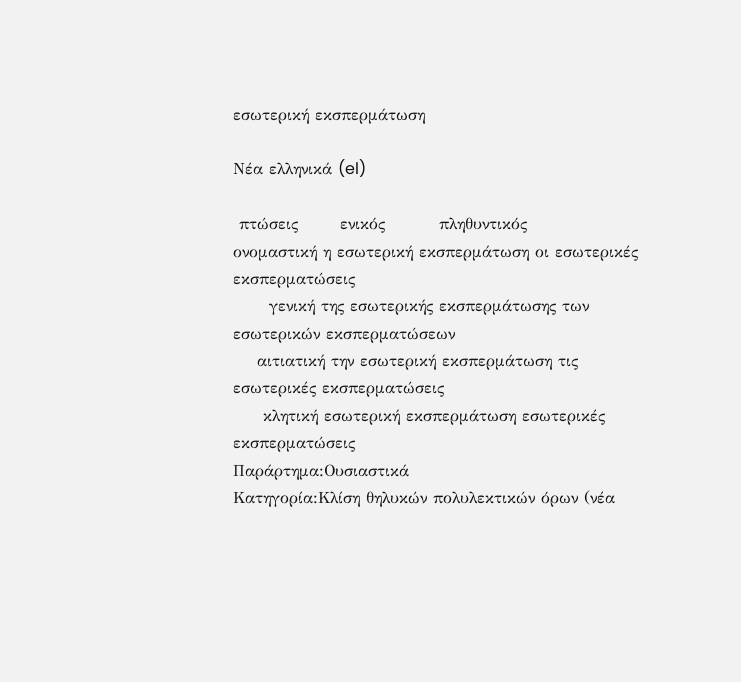εσωτερική εκσπερμάτωση

Νέα ελληνικά (el)

 πτώσεις       ενικός         πληθυντικός
ονομαστική η εσωτερική εκσπερμάτωση οι εσωτερικές εκσπερματώσεις
      γενική της εσωτερικής εκσπερμάτωσης των εσωτερικών εκσπερματώσεων
    αιτιατική την εσωτερική εκσπερμάτωση τις εσωτερικές εκσπερματώσεις
     κλητική εσωτερική εκσπερμάτωση εσωτερικές εκσπερματώσεις
Παράρτημα:Ουσιαστικά
Κατηγορία:Κλίση θηλυκών πολυλεκτικών όρων (νέα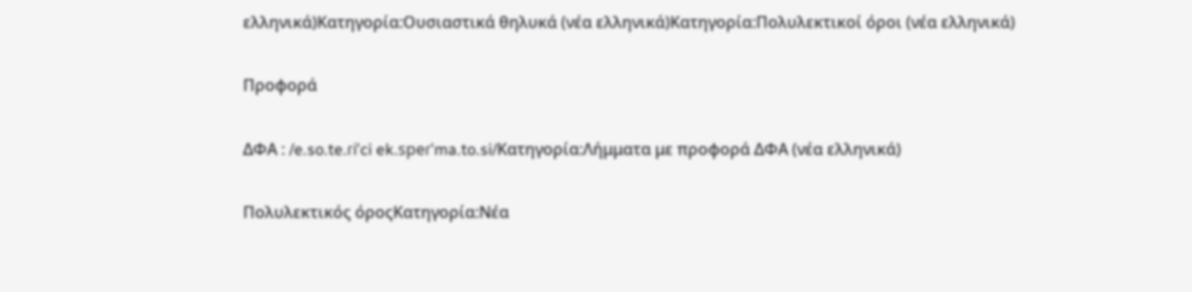ελληνικά)Κατηγορία:Ουσιαστικά θηλυκά (νέα ελληνικά)Κατηγορία:Πολυλεκτικοί όροι (νέα ελληνικά)

Προφορά

ΔΦΑ : /e.so.te.ɾiˈci ek.speɾˈma.to.si/Κατηγορία:Λήμματα με προφορά ΔΦΑ (νέα ελληνικά)

Πολυλεκτικός όροςΚατηγορία:Νέα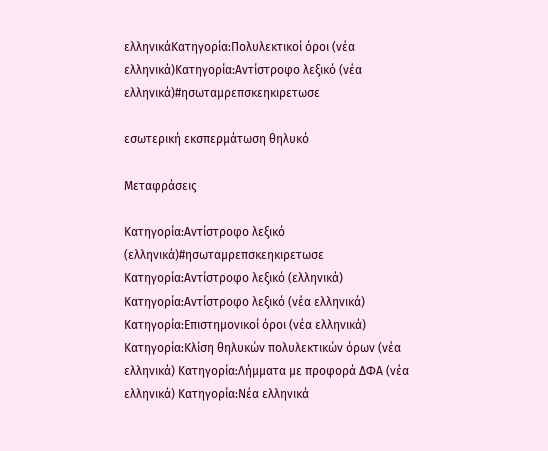ελληνικάΚατηγορία:Πολυλεκτικοί όροι (νέα ελληνικά)Κατηγορία:Αντίστροφο λεξικό (νέα ελληνικά)#ησωταμρεπσκεηκιρετωσε

εσωτερική εκσπερμάτωση θηλυκό

Μεταφράσεις

Κατηγορία:Αντίστροφο λεξικό (ελληνικά)#ησωταμρεπσκεηκιρετωσε
Κατηγορία:Αντίστροφο λεξικό (ελληνικά) Κατηγορία:Αντίστροφο λεξικό (νέα ελληνικά) Κατηγορία:Επιστημονικοί όροι (νέα ελληνικά) Κατηγορία:Κλίση θηλυκών πολυλεκτικών όρων (νέα ελληνικά) Κατηγορία:Λήμματα με προφορά ΔΦΑ (νέα ελληνικά) Κατηγορία:Νέα ελληνικά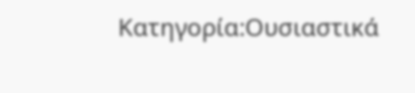Κατηγορία:Ουσιαστικά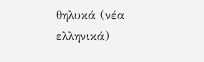θηλυκά (νέα ελληνικά)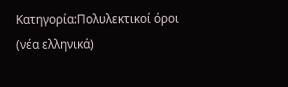Κατηγορία:Πολυλεκτικοί όροι (νέα ελληνικά)